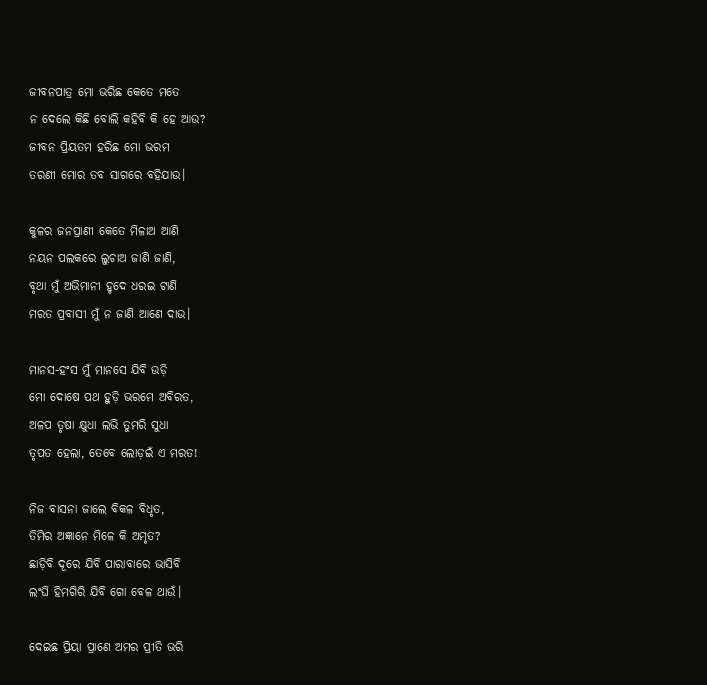ଜୀବନପାତ୍ର ମୋ ଭରିଛ କେତେ ମତେ
ନ ଦେଲେ କିଛି ବୋଲି କହିବି କି ହେ ଆଉ?
ଜୀବନ ପ୍ରିୟତମ ହରିଛ ମୋ ଭରମ
ତରଣୀ ମୋର ତବ ସାଗରେ ବହିଯାଉ।

କୁଳର ଜନପ୍ରାଣୀ କେତେ ମିଳାଅ ଆଣି
ନୟନ ପଲକରେ ଲୁଚାଅ ଜାଣି ଜାଣି,
ବୃଥା ମୁଁ ଅଭିମାନୀ ହୃଦେ ଧରଇ ଟାଣି
ମରତ ପ୍ରବାସୀ ମୁଁ ନ ଜାଣି ଆଣେ ଦାଉ।

ମାନସ-ହଂସ ମୁଁ ମାନସେ ଯିବି ଉଡ଼ି
ମୋ ଦୋଷେ ପଥ ହୁଡ଼ି ଭରମେ ଅବିରତ,
ଅଳପ ତୃଷା କ୍ଷୁଧା ଲଭି ତୁମରି ସୁଧା
ତୃପତ ହେଲା, ତେବେ ଲୋଡ଼ଇଁ ଏ ମରତ!

ନିଜ ବାସନା ଜାଲେ ବିକଳ ବିଧୃତ,
ତିମିର ଅଜ୍ଞାନେ ମିଳେ କି ଅମୃତ?
ଛାଡ଼ିବି ଦୂରେ ଯିବି ପାରାବାରେ ଭାସିବି
ଲଂଘି ହିମଗିରି ଯିବି ଗୋ ବେଳ ଥାଉଁ।

ଦେଇଛ ପ୍ରିୟା ପ୍ରାଣେ ଅମର ପ୍ରୀତି ଭରି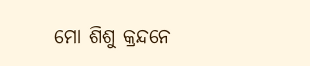ମୋ ଶିଶୁ କ୍ରନ୍ଦନେ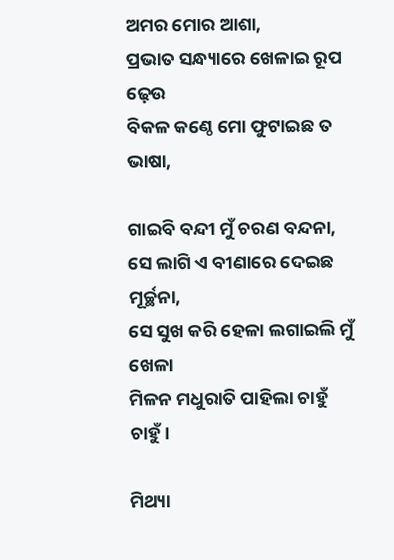ଅମର ମୋର ଆଶା,
ପ୍ରଭାତ ସନ୍ଧ୍ୟାରେ ଖେଳାଇ ରୂପ ଢ଼େଉ
ବିକଳ କଣ୍ଠେ ମୋ ଫୁଟାଇଛ ତ ଭାଷା,

ଗାଇବି ବନ୍ଦୀ ମୁଁ ଚରଣ ବନ୍ଦନା,
ସେ ଲାଗି ଏ ବୀଣାରେ ଦେଇଛ ମୂର୍ଚ୍ଛନା,
ସେ ସୁଖ କରି ହେଳା ଲଗାଇଲି ମୁଁ ଖେଳା
ମିଳନ ମଧୁରାତି ପାହିଲା ଚାହୁଁ ଚାହୁଁ।

ମିଥ୍ୟା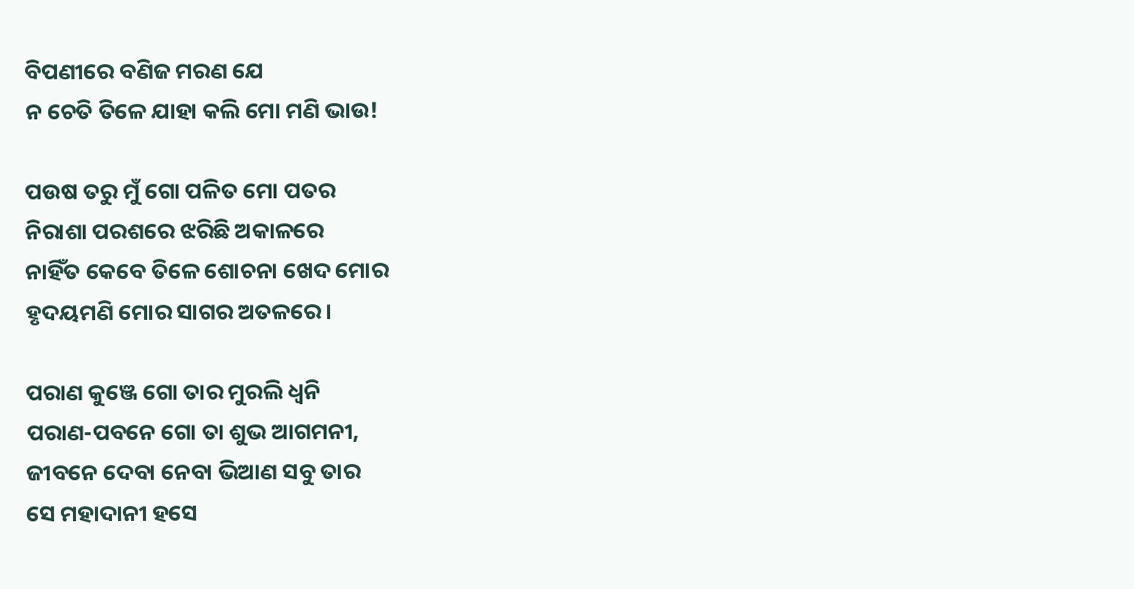ବିପଣୀରେ ବଣିଜ ମରଣ ଯେ
ନ ଚେତି ତିଳେ ଯାହା କଲି ମୋ ମଣି ଭାଉ!

ପଉଷ ତରୁ ମୁଁ ଗୋ ପଳିତ ମୋ ପତର
ନିରାଶା ପରଶରେ ଝରିଛି ଅକାଳରେ
ନାହିଁତ କେବେ ତିଳେ ଶୋଚନା ଖେଦ ମୋର
ହୃଦୟମଣି ମୋର ସାଗର ଅତଳରେ।

ପରାଣ କୁଞ୍ଜେ ଗୋ ତାର ମୁରଲି ଧ୍ବନି
ପରାଣ-ପବନେ ଗୋ ତା ଶୁଭ ଆଗମନୀ,
ଜୀବନେ ଦେବା ନେବା ଭିଆଣ ସବୁ ତାର
ସେ ମହାଦାନୀ ହସେ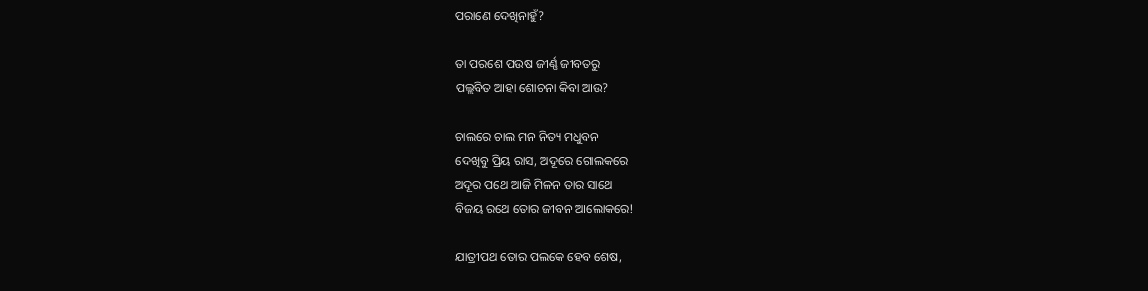ପରାଣେ ଦେଖିନାହୁଁ?

ତା ପରଶେ ପଉଷ ଜୀର୍ଣ୍ଣ ଜୀବତରୁ
ପଲ୍ଲବିତ ଆହା ଶୋଚନା କିବା ଆଉ?

ଚାଲରେ ଚାଲ ମନ ନିତ୍ୟ ମଧୁବନ
ଦେଖିବୁ ପ୍ରିୟ ରାସ, ଅଦୂରେ ଗୋଲକରେ
ଅଦୂର ପଥେ ଆଜି ମିଳନ ତାର ସାଥେ
ବିଜୟ ରଥେ ତୋର ଜୀବନ ଆଲୋକରେ!

ଯାତ୍ରୀପଥ ତୋର ପଲକେ ହେବ ଶେଷ,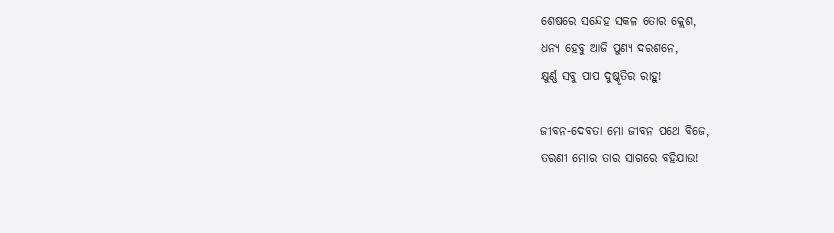ଶେଷରେ ସନ୍ଦେହ ସକଳ ତୋର କ୍ଲେଶ,
ଧନ୍ୟ ହେବୁ ଆଜି ପୁଣ୍ୟ ଦରଶନେ,
କ୍ଷୁର୍ଣ୍ଣ ସବୁ ପାପ ଦୁଷ୍କୃତିର ରାହୁ!

ଜୀବନ-ଦେବତା ମୋ ଜୀବନ ପଥେ ବିଜେ,
ତରଣୀ ମୋର ତାର ସାଗରେ ବହିଯାଉ!